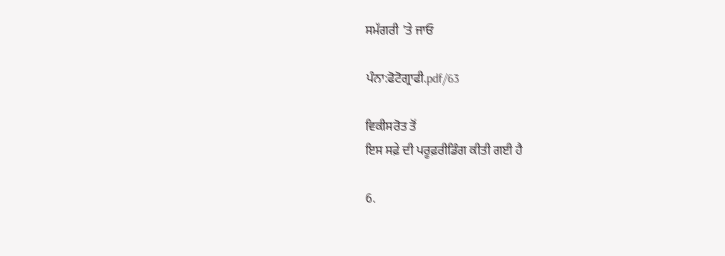ਸਮੱਗਰੀ 'ਤੇ ਜਾਓ

ਪੰਨਾ:ਫੋਟੋਗ੍ਰਾਫੀ.pdf/63

ਵਿਕੀਸਰੋਤ ਤੋਂ
ਇਸ ਸਫ਼ੇ ਦੀ ਪਰੂਫ਼ਰੀਡਿੰਗ ਕੀਤੀ ਗਈ ਹੈ

6.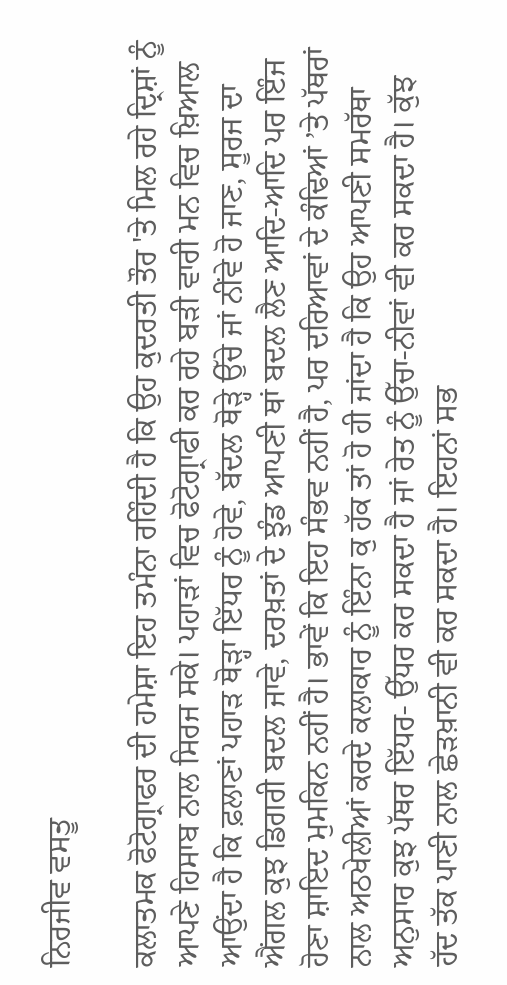ਨਿਰਜੀਵ ਵਸਤੂ

ਕਲਾਤਮਕ ਫੋਟੋਗ੍ਰਾਫਰ ਦੀ ਹਮੇਸ਼ਾ ਇਹ ਤਮੰਨਾ ਰਹਿੰਦੀ ਹੈ ਕਿ ਉਹ ਕੁਦਰਤੀ ਤੌਰ 'ਤੇ ਮਿਲ ਰਹੇ ਦ੍ਰਿਸ਼ਾਂ ਨੂੰ ਆਪਣੇ ਹਿਸਾਬ ਨਾਲ ਸਿਰਜ ਸਕੇ। ਪਹਾੜਾਂ ਵਿਚ ਫੋਟੋਗ੍ਰਾਫੀ ਕਰ ਰਹੇ ਬੜੀ ਵਾਰੀ ਮਨ ਵਿਚ ਖ਼ਿਆਲ ਆਉਂਦਾ ਹੈ ਕਿ ਫ਼ਲਾਣਾਂ ਪਹਾੜ ਥੋੜ੍ਹਾ ਇੱਧਰ ਨੂੰ ਹੋਵੇ, ਬੱਦਲ ਥੋੜ੍ਹੇ ਉੱਚੇ ਜਾਂ ਨੀਂਵੇ ਹੋ ਜਾਣ, ਸੂਰਜ ਦਾ ਐਂਗਲ ਕੁਝ ਡਿਗਰੀ ਬਦਲ ਜਾਵੇ, ਦਰਖ਼ਤਾਂ ਦੇ ਝੁੰਡ ਆਪਣੀ ਥਾਂ ਬਦਲ ਲੈਣ ਆਦਿ-ਆਦਿ ਪਰ ਇੰਜ ਹੋਣਾ ਸ਼ਾਇਦ ਮੁਮਕਿਨ ਨਹੀਂ ਹੈ। ਭਾਵੇਂ ਕਿ ਇਹ ਸੰਭਵ ਨਹੀਂ ਹੈ, ਪਰ ਦਰਿਆਵਾਂ ਦੇ ਕੰਢਿਆਂ ’ਤੇ ਪੱਥਰਾਂ ਨਾਲ ਅਠਖੇਲੀਆਂ ਕਰਦੇ ਕਲਾਕਾਰ ਨੂੰ ਇੰਨਾ ਕੁ ਹੱਕ ਤਾਂ ਹੋ ਹੀ ਜਾਂਦਾ ਹੈ ਕਿ ਉਹ ਆਪਣੀ ਸਮਰੱਥਾ ਅਨੁਸਾਰ ਕੁਝ ਪੱਥਰ ਇੱਧਰ- ਉੱਧਰ ਕਰ ਸਕਦਾ ਹੈ ਜਾਂ ਰੇਤ ਨੂੰ ਉੱਚਾ-ਨੀਵਾਂ ਵੀ ਕਰ ਸਕਦਾ ਹੈ। ਕੁੱਝ ਹੱਦ ਤੱਕ ਪਾਣੀ ਨਾਲ ਛੇੜਖ਼ਾਨੀ ਵੀ ਕਰ ਸਕਦਾ ਹੈ। ਇਹਨਾਂ ਸਭ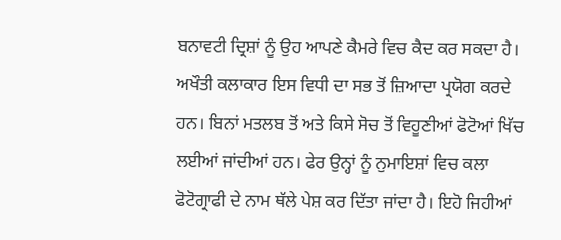ਬਨਾਵਟੀ ਦ੍ਰਿਸ਼ਾਂ ਨੂੰ ਉਹ ਆਪਣੇ ਕੈਮਰੇ ਵਿਚ ਕੈਦ ਕਰ ਸਕਦਾ ਹੈ। ਅਖੌਤੀ ਕਲਾਕਾਰ ਇਸ ਵਿਧੀ ਦਾ ਸਭ ਤੋਂ ਜ਼ਿਆਦਾ ਪ੍ਰਯੋਗ ਕਰਦੇ ਹਨ। ਬਿਨਾਂ ਮਤਲਬ ਤੋਂ ਅਤੇ ਕਿਸੇ ਸੋਚ ਤੋਂ ਵਿਹੂਣੀਆਂ ਫੋਟੋਆਂ ਖਿੱਚ ਲਈਆਂ ਜਾਂਦੀਆਂ ਹਨ। ਫੇਰ ਉਨ੍ਹਾਂ ਨੂੰ ਨੁਮਾਇਸ਼ਾਂ ਵਿਚ ਕਲਾ ਫੋਟੋਗ੍ਰਾਫੀ ਦੇ ਨਾਮ ਥੱਲੇ ਪੇਸ਼ ਕਰ ਦਿੱਤਾ ਜਾਂਦਾ ਹੈ। ਇਹੋ ਜਿਹੀਆਂ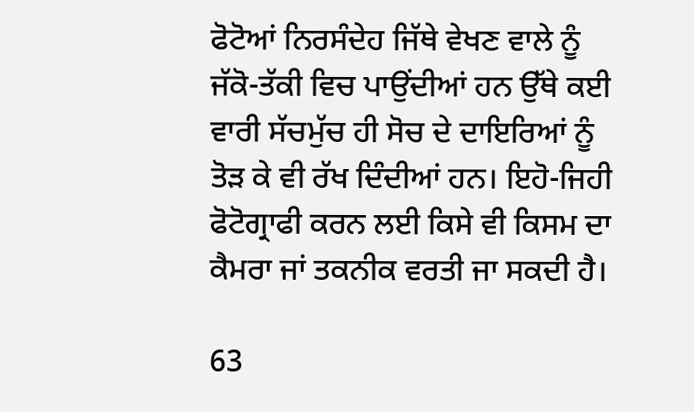ਫੋਟੋਆਂ ਨਿਰਸੰਦੇਹ ਜਿੱਥੇ ਵੇਖਣ ਵਾਲੇ ਨੂੰ ਜੱਕੋ-ਤੱਕੀ ਵਿਚ ਪਾਉਂਦੀਆਂ ਹਨ ਉੱਥੇ ਕਈ ਵਾਰੀ ਸੱਚਮੁੱਚ ਹੀ ਸੋਚ ਦੇ ਦਾਇਰਿਆਂ ਨੂੰ ਤੋੜ ਕੇ ਵੀ ਰੱਖ ਦਿੰਦੀਆਂ ਹਨ। ਇਹੋ-ਜਿਹੀ ਫੋਟੋਗ੍ਰਾਫੀ ਕਰਨ ਲਈ ਕਿਸੇ ਵੀ ਕਿਸਮ ਦਾ ਕੈਮਰਾ ਜਾਂ ਤਕਨੀਕ ਵਰਤੀ ਜਾ ਸਕਦੀ ਹੈ।

63